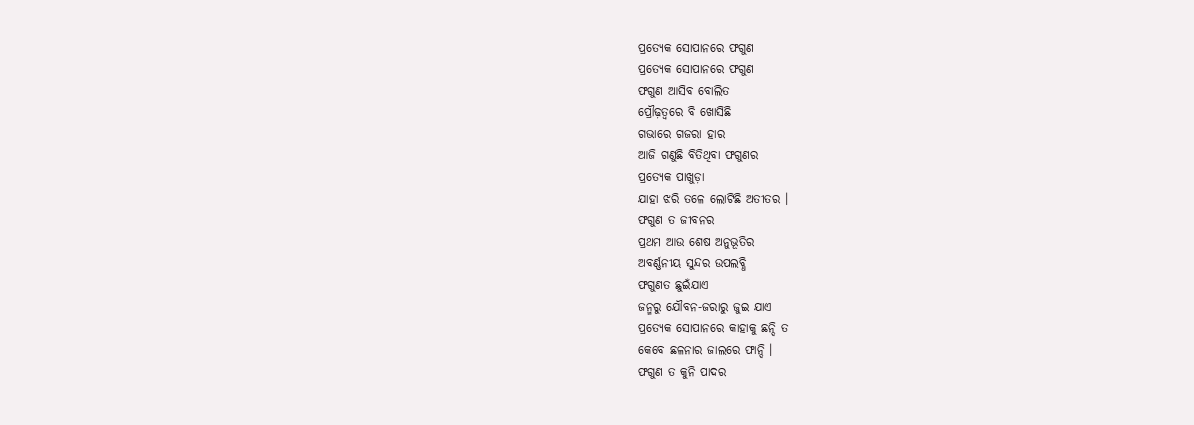ପ୍ରତ୍ୟେକ ସୋପାନରେ ଫଗୁଣ
ପ୍ରତ୍ୟେକ ସୋପାନରେ ଫଗୁଣ
ଫଗୁଣ ଆସିବ ବୋଲିତ
ପ୍ରୌଢ଼ତ୍ବରେ ବି ଖୋସିଛି
ଗଭାରେ ଗଜରା ହାର
ଆଜି ଗଣୁଛି ବିତିଥିବା ଫଗୁଣର
ପ୍ରତ୍ୟେକ ପାଖୁଡ଼ା
ଯାହା ଝରି ତଳେ ଲୋଟିଛି ଅତୀତର ।
ଫଗୁଣ ତ ଜୀବନର
ପ୍ରଥମ ଆଉ ଶେଷ ଅନୁଭୂତିର
ଅବର୍ଣ୍ଣନୀୟ ସୁନ୍ଦର ଉପଲବ୍ଧି
ଫଗୁଣତ ଛୁଇଁଯାଏ
ଜନ୍ମରୁ ଯୌବନ-ଜରାରୁ ଜୁଇ ଯାଏ
ପ୍ରତ୍ୟେକ ସୋପାନରେ କାହାକୁ ଛନ୍ଦି ତ
କେବେ ଛଳନାର ଜାଲରେ ଫାନ୍ଦି ।
ଫଗୁଣ ତ କୁନି ପାଦର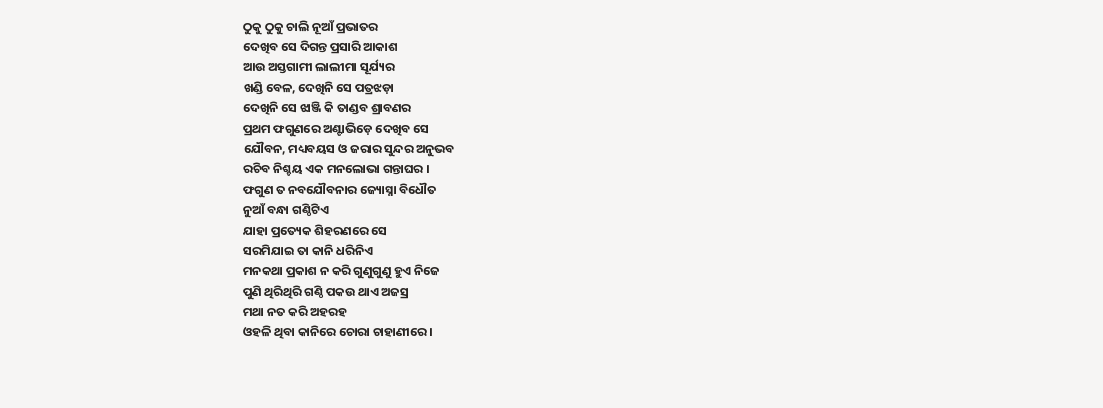ଠୁକୁ ଠୁକୁ ଚାଲି ନୂଆଁ ପ୍ରଭାତର
ଦେଖିବ ସେ ଦିଗନ୍ତ ପ୍ରସାରି ଆକାଶ
ଆଉ ଅସ୍ତଗାମୀ ଲାଲୀମା ସୂର୍ଯ୍ୟର
ଖଣ୍ଡି ବେଳ, ଦେଖିନି ସେ ପତ୍ରଝଡ଼ା
ଦେଖିନି ସେ ଝାଞ୍ଜି କି ତାଣ୍ଡବ ଶ୍ରାବଣର
ପ୍ରଥମ ଫଗୁଣରେ ଅଣ୍ଟାଭିଡ଼େ ଦେଖିବ ସେ
ଯୌବନ, ମଧ୍ୟବୟସ ଓ ଜରାର ସୁନ୍ଦର ଅନୁଭବ
ରଚିବ ନିଶ୍ଚୟ ଏକ ମନଲୋଭା ଗନ୍ତାଘର ।
ଫଗୁଣ ତ ନବଯୌବନାର ଜ୍ୟୋସ୍ନା ବିଧୌତ
ନୁଆଁ ବନ୍ଧା ଗଣ୍ଠିଟିଏ
ଯାହା ପ୍ରତ୍ୟେକ ଶିହରଣରେ ସେ
ସରମିଯାଇ ତା କାନି ଧରିନିଏ
ମନକଥା ପ୍ରକାଶ ନ କରି ଗୁଣୁଗୁଣୁ ହୁଏ ନିଜେ
ପୁଣି ଥିରିଥିରି ଗଣ୍ଠି ପକଉ ଥାଏ ଅଜସ୍ର
ମଥା ନତ କରି ଅହରହ
ଓହଳି ଥିବା କାନିରେ ଚୋରା ଚାହାଣୀରେ ।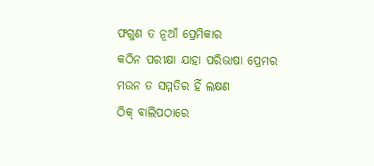ଫଗୁଣ ତ ନୂଆଁ ପ୍ରେମିକାର
କଠିନ ପରୀକ୍ଷା ଯାହା ପରିଭାଷା ପ୍ରେମର
ମଉନ ତ ସମ୍ମତିର ହିଁ ଲକ୍ଷଣ
ଠିକ୍ ବାଲିପଠାରେ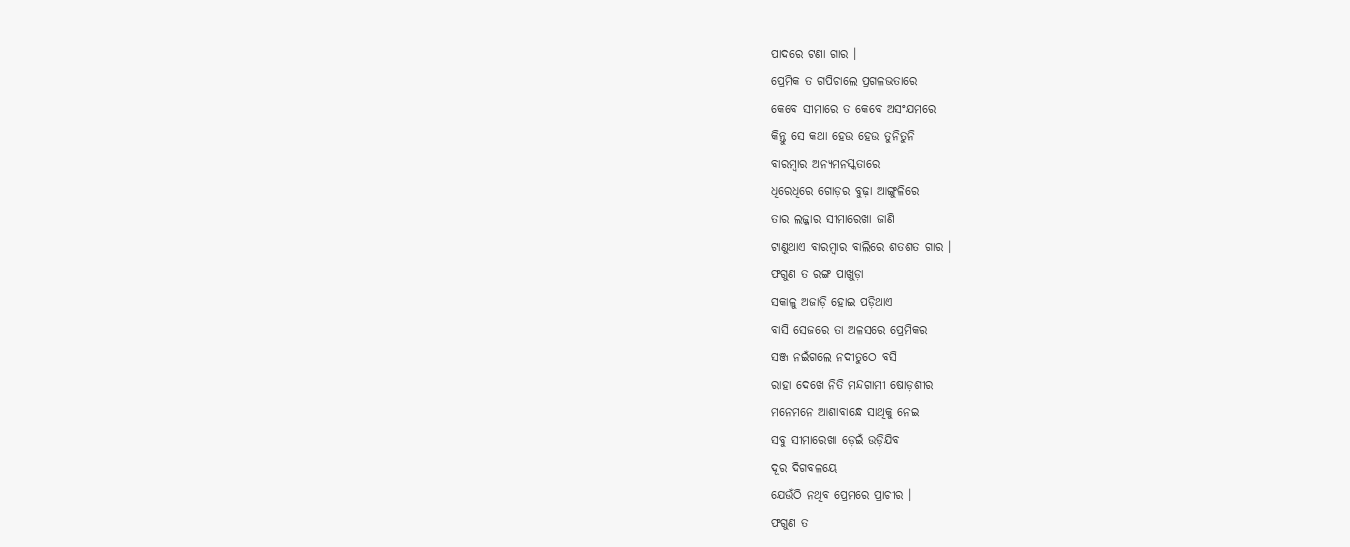ପାଦରେ ଟଣା ଗାର ।
ପ୍ରେମିକ ତ ଗପିଚାଲେ ପ୍ରଗଳଭତାରେ
କେବେ ସୀମାରେ ତ କେବେ ଅସଂଯମରେ
କିନ୍ତୁ ସେ କଥା ହେଉ ହେଉ ତୁନିତୁନି
ବାରମ୍ବାର ଅନ୍ୟମନସ୍କତାରେ
ଧିରେଧିରେ ଗୋଡ଼ର ବୁଢ଼ା ଆଙ୍ଗୁଳିରେ
ତାର ଲଜ୍ଜାର ସୀମାରେଖା ଜାଣି
ଟାଣୁଥାଏ ବାରମ୍ବାର ବାଲିରେ ଶତଶତ ଗାର ।
ଫଗୁଣ ତ ରଙ୍ଗ ପାଖୁଡ଼ା
ସକାଳୁ ଅଜାଡ଼ି ହୋଇ ପଡ଼ିଥାଏ
ବାସି ସେଜରେ ତା ଅଳସରେ ପ୍ରେମିକର
ସଞ୍ଜ ନଇଁଗଲେ ନଦୀତୁଠେ ବସି
ରାହା ଦେଖେ ନିତି ମନ୍ଦଗାମୀ ଷୋଡ଼ଶୀର
ମନେମନେ ଆଶାବାନ୍ଧେ ସାଥିକୁ ନେଇ
ସବୁ ସୀମାରେଖା ଡ଼େଇଁ ଉଡ଼ିଯିବ
ଦୂର ଦିଗବଳୟେ
ଯେଉଁଠି ନଥିବ ପ୍ରେମରେ ପ୍ରାଚୀର ।
ଫଗୁଣ ତ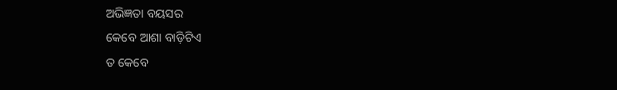ଅଭିଜ୍ଞତା ବୟସର
କେବେ ଆଶା ବାଡ଼ିଟିଏ
ତ କେବେ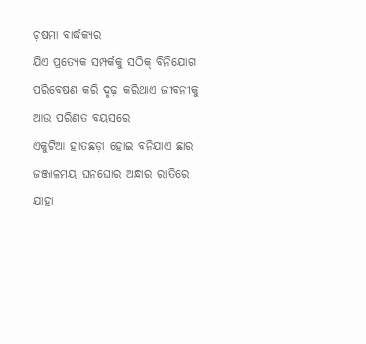ଚ଼ଷମା ବାର୍ଦ୍ଧକ୍ୟର
ଯିଏ ପ୍ରତ୍ୟେକ ସମ୍ପର୍କକୁ ସଠିକ୍ ବିନିଯୋଗ
ପରିବେଷଣ କରି ଦୃଢ଼ କରିଥାଏ ଜୀବନୀକୁ
ଆଉ ପରିଣତ ବୟସରେ
ଏକୁଟିଆ ହାତଛଡ଼ା ହୋଇ ବନିଯାଏ ଛାର
ଜଞ୍ଜାଳମୟ ଘନଘୋର ଅନ୍ଧାର ରାତିରେ
ଯାହା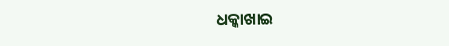ଧକ୍କାଖାଇ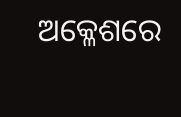ଅକ୍ଳେଶରେ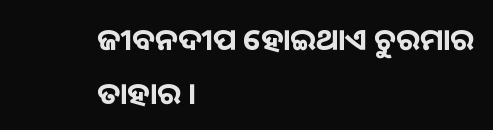ଜୀବନଦୀପ ହୋଇଥାଏ ଚୁରମାର ତାହାର ।